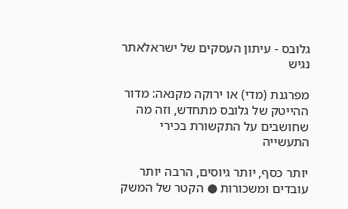גלובס - עיתון העסקים של ישראלאתר נגיש

מפרגנת (מדי) או ירוקה מקנאה: מדור ההייטק של גלובס מתחדש, וזה מה שחושבים על התקשורת בכירי התעשייה

יותר כסף, יותר גיוסים, הרבה יותר עובדים ומשכורות ● הקטר של המשק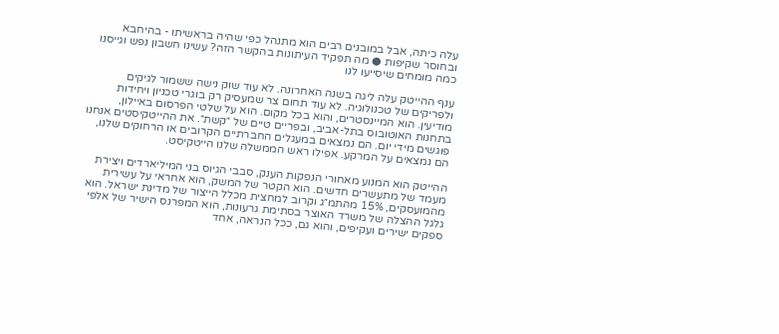עלה כיתה, אבל במובנים רבים הוא מתנהל כפי שהיה בראשיתו - בהיחבא ובחוסר שקיפות ● מה תפקיד העיתונות בהקשר הזה? עשינו חשבון נפש וגייסנו כמה מומחים שיסייעו לנו

ענף ההייטק עלה ליגה בשנה האחרונה. לא עוד שוק נישה ששמור לגיקים ולפריקים של טכנולוגיה. לא עוד תחום צר שמעסיק רק בוגרי טכניון ויחידות מודיעין. הוא המיינסטרים, והוא בכל מקום. הוא על שלטי הפרסום באיילון, בתחנות האוטובוס בתל-אביב, ובפריים טיים של ״קשת״. את ההייטקיסטים אנחנו פוגשים מידי יום. הם נמצאים במעגלים החברתיים הקרובים או הרחוקים שלנו, הם נמצאים על המרקע. אפילו ראש הממשלה שלנו הייטקיסט.

ההייטק הוא המנוע מאחורי הנפקות הענק, סבבי הגיוס בני המיליארדים ויצירת מעמד של מתעשרים חדשים. הוא הקטר של המשק, הוא אחראי על עשירית מהמועסקים, 15% מהתמ״ג וקרוב למחצית מכלל הייצור של מדינת ישראל. הוא גלגל ההצלה של משרד האוצר בסתימת גרעונות, הוא המפרנס הישיר של אלפי ספקים ישירים ועקיפים, והוא גם, ככל הנראה, אחד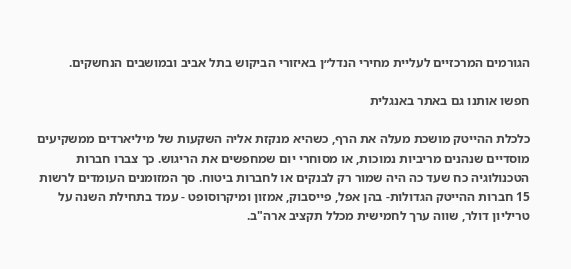הגורמים המרכזיים לעליית מחירי הנדל״ן באיזורי הביקוש בתל אביב ובמושבים הנחשקים.

חפשו אותנו גם באתר באנגלית

כלכלת ההייטק מושכת מעלה את הרף, כשהיא מנקזת אליה השקעות של מיליארדים ממשקיעים מוסדיים שנהנים מריביות נמוכות, או מסוחרי יום שמחפשים את הריגוש. כך צברו חברות הטכנולוגיה כח שעד כה היה שמור רק לבנקים או לחברות ביטוח. סך המזומנים העומדים לרשות 15 חברות ההייטק הגדולות- בהן אפל, פייסבוק, אמזון ומיקרוסופט - עמד בתחילת השנה על טריליון דולר, שווה ערך לחמישית מכלל תקציב ארה"ב.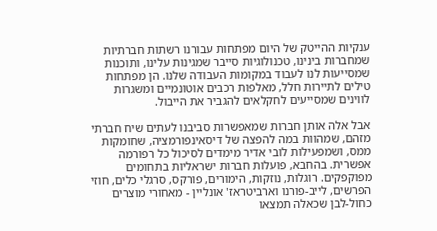ענקיות ההייטק של היום מפתחות עבורנו רשתות חברתיות שמחברות בינינו, טכנולוגיות סייבר שמגינות עלינו, ותוכנות שמסייעות לנו לעבוד במקומות העבודה שלנו. הן מפתחות טילים לתיירות חלל, מאלפות רכבים אוטונמיים ומשגרות לווינים שמסייעים לחקלאים להגביר את הייבול.

אבל אלה אותן חברות שמאפשרות סביבנו לעתים שיח חברתי מזהם, שמהוות במה להפצה של דיסאינפורמציה, שחומקות ממס, ושמפעילות לובי אדיר מימדים לסיכול כל רפורמה אפשרית. בהחבא, פועלות חברות ישראליות בתחומים מפוקפקים. רוגלות, נוזקות, הימורים, פורקס, סרגלי כלים, חוזי הפרשים, לייב-פורנו וארביטראז' אונליין - מאחורי מוצרים כחול-לבן שכאלה תמצאו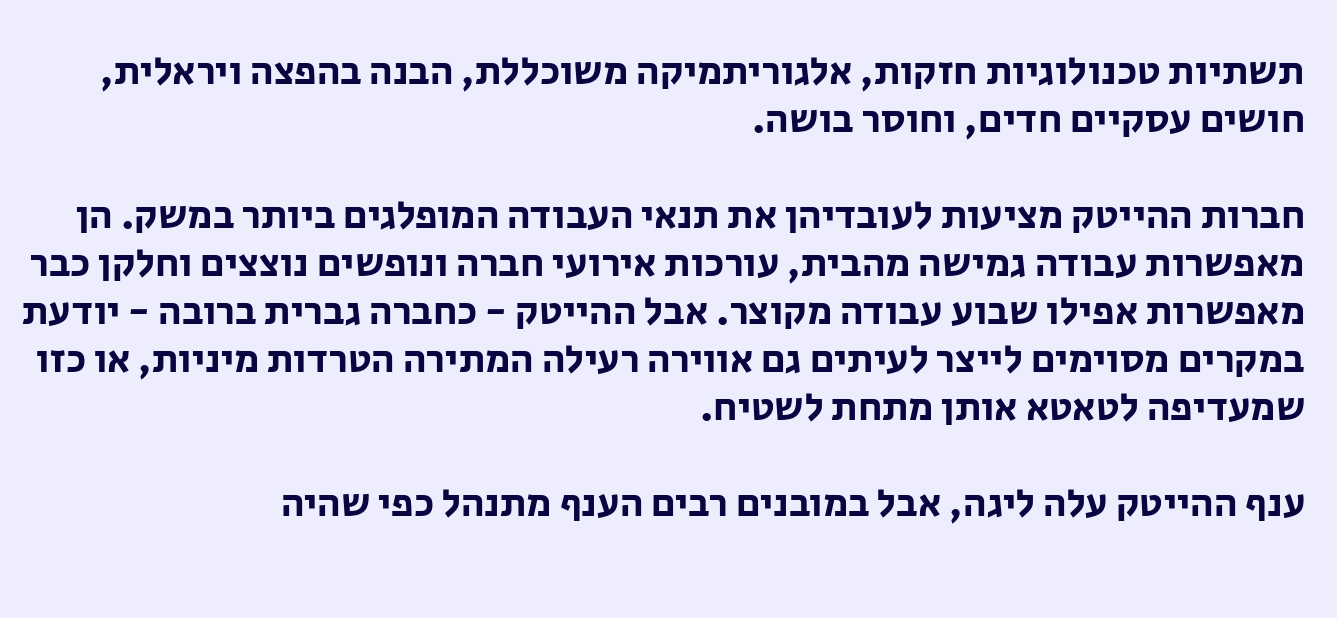תשתיות טכנולוגיות חזקות, אלגוריתמיקה משוכללת, הבנה בהפצה ויראלית, חושים עסקיים חדים, וחוסר בושה.

חברות ההייטק מציעות לעובדיהן את תנאי העבודה המופלגים ביותר במשק. הן מאפשרות עבודה גמישה מהבית, עורכות אירועי חברה ונופשים נוצצים וחלקן כבר מאפשרות אפילו שבוע עבודה מקוצר. אבל ההייטק - כחברה גברית ברובה - יודעת במקרים מסוימים לייצר לעיתים גם אווירה רעילה המתירה הטרדות מיניות, או כזו שמעדיפה לטאטא אותן מתחת לשטיח.

ענף ההייטק עלה ליגה, אבל במובנים רבים הענף מתנהל כפי שהיה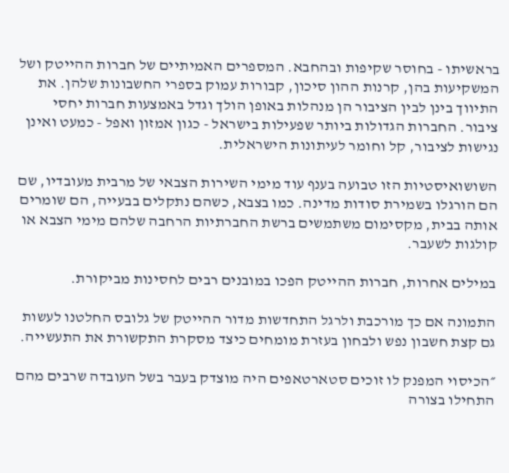בראשיתו - בחוסר שקיפות ובהחבא. המספרים האמיתיים של חברות ההייטק ושל המשקיעות בהן, קרנות ההון סיכון, קבורות עמוק בספרי החשבונות שלהן. את התיווך בינן לבין הציבור הן מנהלות באופן הולך וגדל באמצעות חברות יחסי ציבור. החברות הגדולות ביותר שפעילות בישראל - כגון אמזון ואפל - כמעט ואינן נגישות לציבור, קל וחומר לעיתונות הישראלית.

השושואיסטיות הזו טבועה בענף עוד מימי השירות הצבאי של מרבית מעובדיו, שם הם הורגלו בשמירת סודות מדינה. כמו בצבא, כשהם נתקלים בבעייה, הם שומרים אותה בבית, מקסימום משתמשים ברשת החברתיות הרחבה שלהם מימי הצבא או קולגות לשעבר.

במילים אחרות, חברות ההייטק הפכו במובנים רבים לחסינות מביקורת.

התמונה אם כך מורכבת ולרגל התחדשות מדור ההייטק של גלובס החלטנו לעשות גם קצת חשבון נפש ולבחון בעזרת מומחים כיצד מסקרת התקשורת את התעשייה.

״הכיסוי המפנק לו זוכים סטארטאפים היה מוצדק בעבר בשל העובדה שרבים מהם התחילו בצורה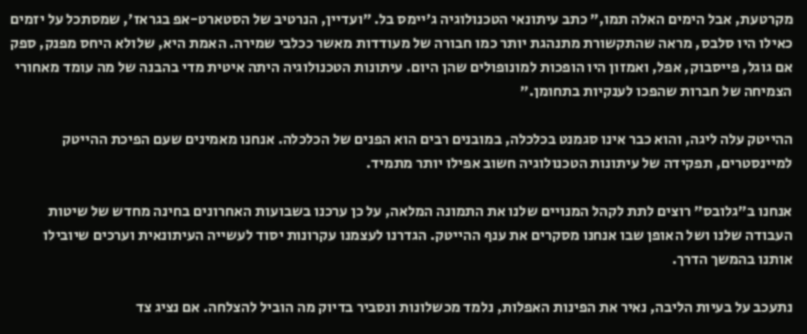מקרטעת, אבל הימים האלה תמו,״ כתב עיתונאי הטכנולוגיה ג'יימס בל. ״ועדיין, הנרטיב של הסטארט-אפ בגראז', שמסתכל על יזמים כאילו היו סלבס, מראה שהתקשורת מתנהגת יותר כמו חבורה של מעודדות מאשר ככלבי שמירה. האמת היא, שלולא היחס מפנק, ספק אם גוגל, פייסבוק, אפל, ואמזון היו הופכות למונופולים שהן היום. עיתונות הטכנולוגיה היתה איטית מדי בהבנה של מה עומד מאחורי הצמיחה של חברות שהפכו לענקיות בתחומן.״

ההייטק עלה ליגה, והוא כבר אינו סגמנט בכלכלה, במובנים רבים הוא הפנים של הכלכלה. אנחנו מאמינים שעם הפיכת ההייטק למיינסטרים, תפקידה של עיתונות הטכנולוגיה חשוב אפילו יותר מתמיד.

אנחנו ב״גלובס״ רוצים לתת לקהל המנויים שלנו את התמונה המלאה, על כן ערכנו בשבועות האחרונים בחינה מחדש של שיטות העבודה שלנו ושל האופן שבו אנחנו מסקרים את ענף ההייטק. הגדרנו לעצמנו עקרונות יסוד לעשייה העיתונאית וערכים שיובילו אותנו בהמשך הדרך.

נתעכב על בעיות הליבה, נאיר את הפינות האפלות, נלמד מכשלונות ונסביר בדיוק מה הוביל להצלחה. אם נציג צד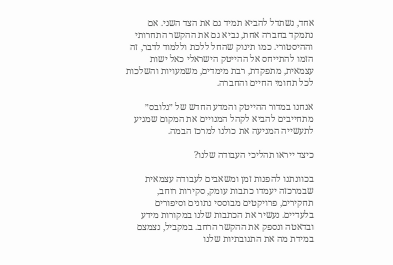אחד, נשתדל להביא תמיד גם את הצד השני. אם נתמקד בחברה אחת, נביא גם את ההקשר התחרותי וההיסטורי. כמו תינוק שהחל ללכת וללמוד לדבר, זה הזמו להתייחס אל ההייטק הישראלי כאל ישות עצמאית, מתפקדת, רבת מימדים, משמעויות והשלכות לכל תחומי החיים והחברה.

אנחנו במדור ההייטק והמדע החדש של ״גלובס״ מתחייבים להביא לקהל המנויים את המקום שמגיע לתעשייה המניעה את כולנו למרכז הבמה.

כיצד ייראו תהליכי העבודה שלנו?

בכוונתנו להפנות זמן ומשאבים לעבודה עצמאית שבמרכזה יעמדו כתבות עומק, סקירות רוחב, תחקירים, פרויקטים מבוססי נתונים וסיפורים בלעדיים. נעשיר את הכתבות שלנו במקורות מידע ובדאטה ונספק את ההקשר הרחב. במקביל, נצמצם במידת מה את התגובתיות שלנו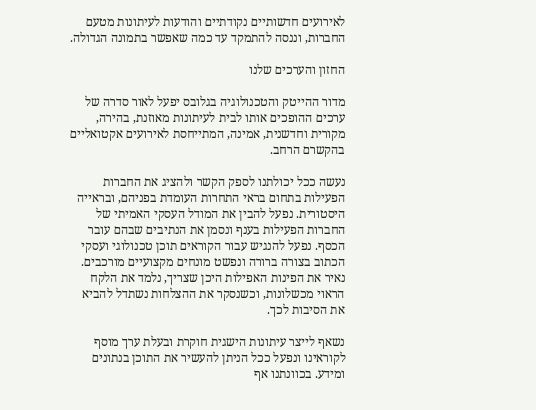לאירועים חדשותיים נקודתיים והודעות לעיתונות מטעם החברות, וננסה להתמקד עד כמה שאפשר בתמונה הגדולה.

החזון והערכים שלנו

מדור ההייטק והטכנולוגיה בגלובס יפעל לאור סדרה של ערכים ההופכים אותו לבית לעיתונות מאוזנת, בהירה, מקורית וחדשנית, אמינה, המתייחסת לאירועים אקטואליים בהקשרם הרחב.

נעשה ככל יכולתנו לספק הקשר ולהציג את החברות הפעילות בתחום בראי התחרות העומדת בפניהם, ובראייה היסטורית. נפעל להבין את המודל העסקי האמיתי של החברות הפעילות בענף ונסמן את הנתיבים שבהם עובר הכסף. נפעל להנגיש עבור הקוראים תוכן טכנולוגי ועסקי הכתוב בצורה ברורה ונפשט מונחים מקצועיים מורכבים. נאיר את הפינות האפילות היכן שצריך, נלמד את הלקח הראוי מכשלונות, וכשנסקר את ההצלחות נשתדל להביא את הסיבות לכך.

נשאף לייצר עיתונות הישגית חוקרת ובעלת ערך מוסף לקוראינו ונפעל ככל הניתן להעשיר את התוכן בנתונים ומידע. בכוונתנו אף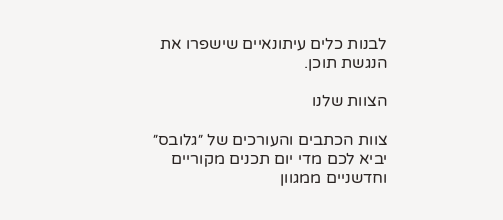לבנות כלים עיתונאיים שישפרו את הנגשת תוכן.

הצוות שלנו

צוות הכתבים והעורכים של ״גלובס״ יביא לכם מדי יום תכנים מקוריים וחדשניים ממגוון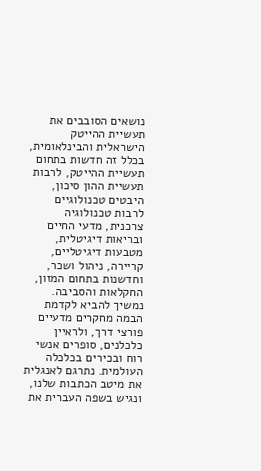נושאים הסובבים את תעשיית ההייטק הישראלית והבינלאומית, בכלל זה חדשות בתחום תעשיית ההייטק, לרבות תעשיית ההון סיכון, היבטים טכנולוגיים לרבות טכנולוגיה צרכנית, מדעי החיים ובריאות דיגיטלית, מטבעות דיגיטליים, קריירה, ניהול ושכר, וחדשנות בתחום המזון, החקלאות והסביבה. נמשיך להביא לקדמת הבמה מחקרים מדעיים פורצי דרך, ולראיין כלכלנים, סופרים אנשי רוח ובכירים בכלכלה העולמית. נתרגם לאנגלית את מיטב הכתבות שלנו, ונגיש בשפה העברית את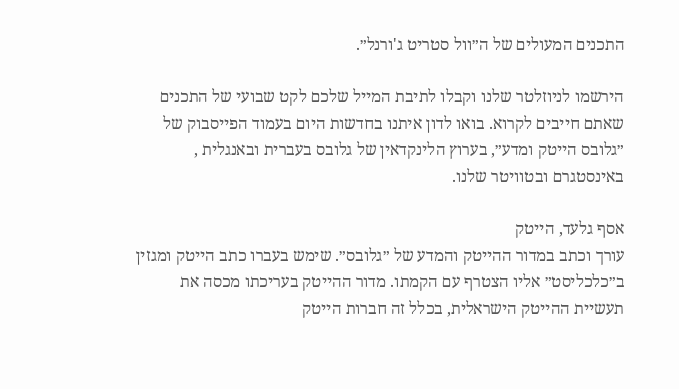התכנים המעולים של ה״וול סטריט ג'ורנל״.

הירשמו לניוזלטר שלנו וקבלו לתיבת המייל שלכם לקט שבועי של התכנים שאתם חייבים לקרוא. בואו לדון איתנו בחדשות היום בעמוד הפייסבוק של ״גלובס הייטק ומדע״, בערוץ הלינקדאין של גלובס בעברית ובאנגלית , באינסטגרם ובטוויטר שלנו.

אסף גלעד, הייטק
עורך וכתב במדור ההייטק והמדע של ״גלובס״. שימש בעברו כתב הייטק ומגזין ב״כלכליסט״ אליו הצטרף עם הקמתו. מדור ההייטק בעריכתו מכסה את תעשיית ההייטק הישראלית, בכלל זה חברות הייטק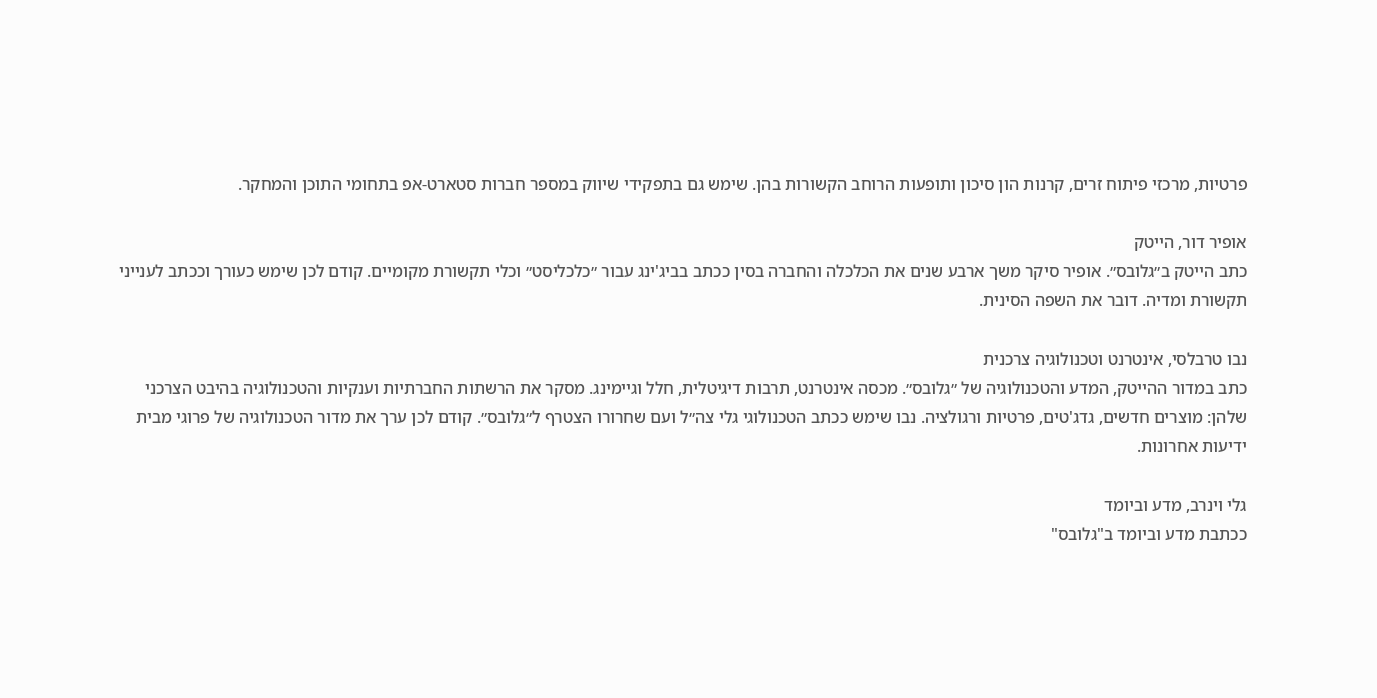פרטיות, מרכזי פיתוח זרים, קרנות הון סיכון ותופעות הרוחב הקשורות בהן. שימש גם בתפקידי שיווק במספר חברות סטארט-אפ בתחומי התוכן והמחקר.

אופיר דור, הייטק
כתב הייטק ב״גלובס״. אופיר סיקר משך ארבע שנים את הכלכלה והחברה בסין ככתב בביג'ינג עבור ״כלכליסט״ וכלי תקשורת מקומיים. קודם לכן שימש כעורך וככתב לענייני תקשורת ומדיה. דובר את השפה הסינית.

נבו טרבלסי, אינטרנט וטכנולוגיה צרכנית
כתב במדור ההייטק, המדע והטכנולוגיה של ״גלובס״. מכסה אינטרנט, תרבות דיגיטלית, חלל וגיימינג. מסקר את הרשתות החברתיות וענקיות והטכנולוגיה בהיבט הצרכני שלהן: מוצרים חדשים, גדג'טים, פרטיות ורגולציה. נבו שימש ככתב הטכנולוגי גלי צה״ל ועם שחרורו הצטרף ל״גלובס״. קודם לכן ערך את מדור הטכנולוגיה של פרוגי מבית ידיעות אחרונות.

גלי וינרב, מדע וביומד
ככתבת מדע וביומד ב"גלובס"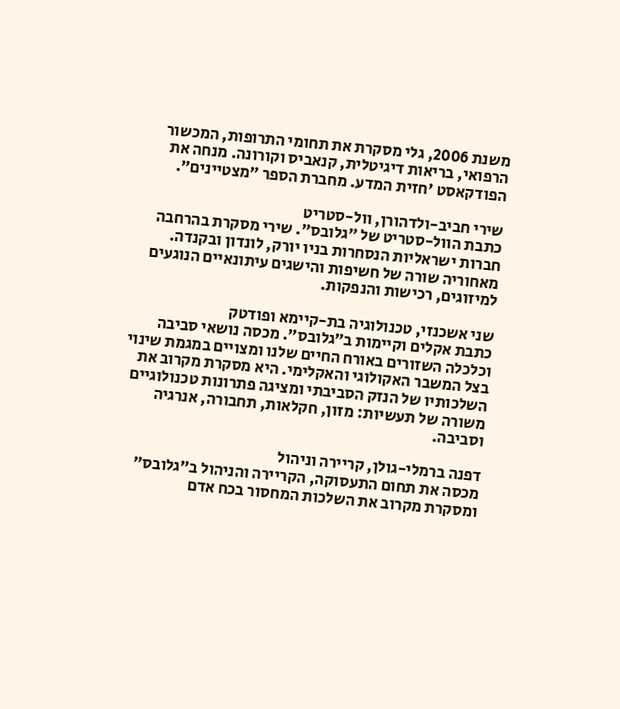משנת 2006, גלי מסקרת את תחומי התרופות, המכשור הרפואי, בריאות דיגיטלית, קנאביס וקורונה. מנחה את הפודקאסט 'חזית המדע. מחברת הספר ״מצטיינים״.

שירי חביב-ולדהורן, וול-סטריט
כתבת הוול-סטריט של ״גלובס״. שירי מסקרת בהרחבה חברות ישראליות הנסחרות בניו יורק, לונדון ובקנדה. מאחוריה שורה של חשיפות והישגים עיתונאיים הנוגעים למיזוגים, רכישות והנפקות.

שני אשכנזי, טכנולוגיה בת-קיימא ופודטק
כתבת אקלים וקיימות ב״גלובס״. מכסה נושאי סביבה וכלכלה השזורים באורח החיים שלנו ומצויים במגמת שינוי בצל המשבר האקולוגי והאקלימי. היא מסקרת מקרוב את השלכותיו של הנזק הסביבתי ומציגה פתרונות טכנולוגיים משורה של תעשיות: מזון, חקלאות, תחבורה, אנרגיה וסביבה.

דפנה ברמלי-גולן, קריירה וניהול
מכסה את תחום התעסוקה, הקריירה והניהול ב״גלובס״ ומסקרת מקרוב את השלכות המחסור בכח אדם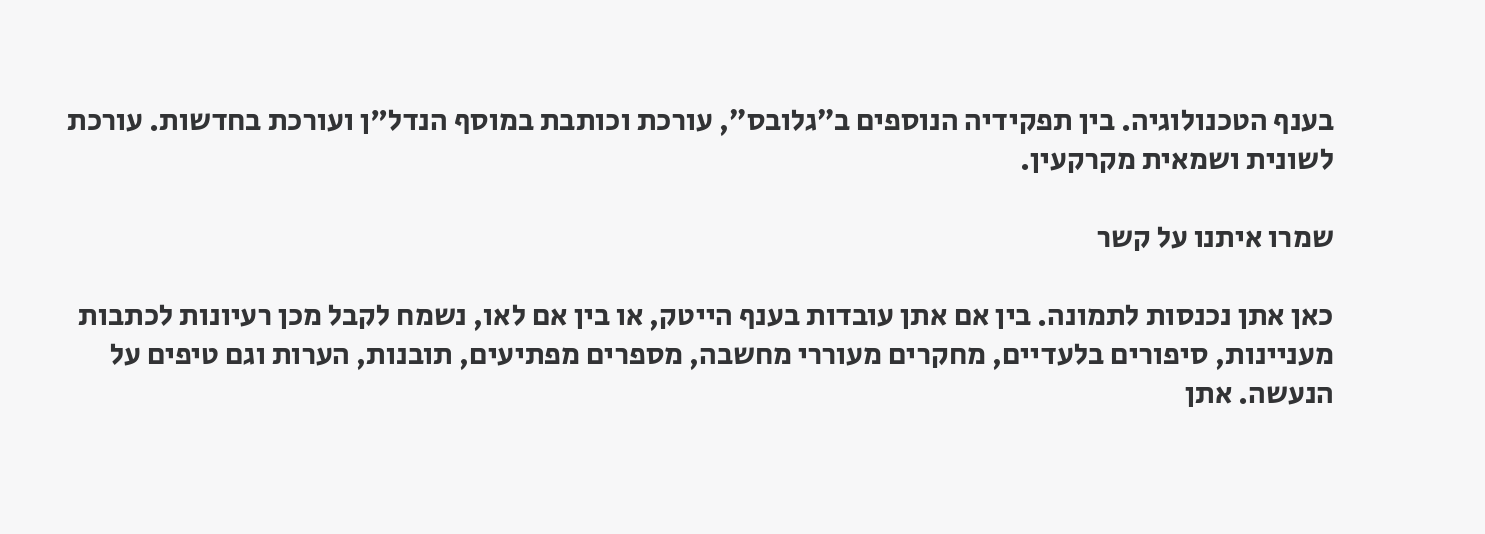בענף הטכנולוגיה. בין תפקידיה הנוספים ב״גלובס״, עורכת וכותבת במוסף הנדל"ן ועורכת בחדשות. עורכת לשונית ושמאית מקרקעין.

שמרו איתנו על קשר

כאן אתן נכנסות לתמונה. בין אם אתן עובדות בענף הייטק, או בין אם לאו, נשמח לקבל מכן רעיונות לכתבות מעניינות, סיפורים בלעדיים, מחקרים מעוררי מחשבה, מספרים מפתיעים, תובנות, הערות וגם טיפים על הנעשה. אתן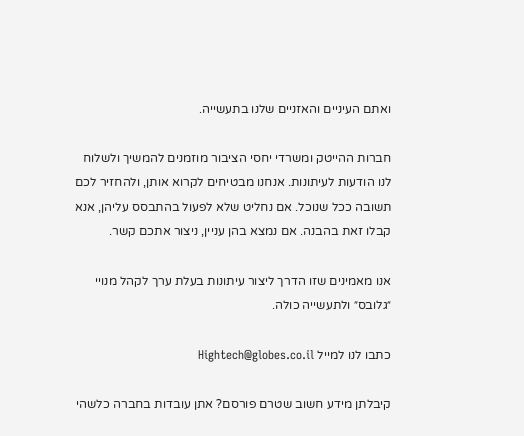ואתם העיניים והאזניים שלנו בתעשייה.

חברות ההייטק ומשרדי יחסי הציבור מוזמנים להמשיך ולשלוח לנו הודעות לעיתונות. אנחנו מבטיחים לקרוא אותן, ולהחזיר לכם תשובה ככל שנוכל. אם נחליט שלא לפעול בהתבסס עליהן, אנא קבלו זאת בהבנה. אם נמצא בהן עניין, ניצור אתכם קשר.

אנו מאמינים שזו הדרך ליצור עיתונות בעלת ערך לקהל מנויי ״גלובס״ ולתעשייה כולה.

כתבו לנו למייל Hightech@globes.co.il

קיבלתן מידע חשוב שטרם פורסם? אתן עובדות בחברה כלשהי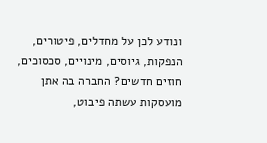ונודע לכן על מחדלים, פיטורים, הנפקות, גיוסים, מינויים, סכסוכים, חוזים חדשים? החברה בה אתן מועסקות עשתה פיבוט,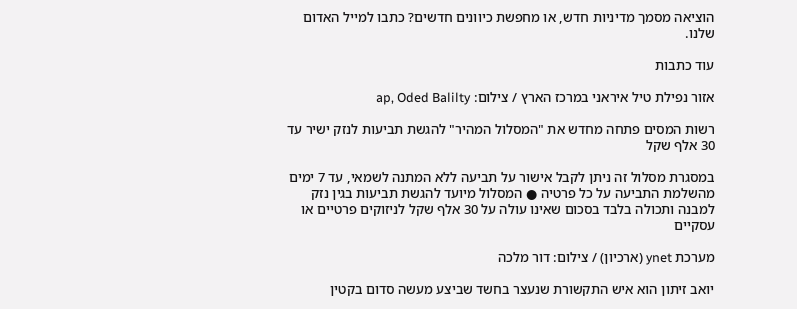הוציאה מסמך מדיניות חדש, או מחפשת כיוונים חדשים? כתבו למייל האדום שלנו.

עוד כתבות

אזור נפילת טיל איראני במרכז הארץ / צילום: ap, Oded Balilty

רשות המסים פתחה מחדש את "המסלול המהיר" להגשת תביעות לנזק ישיר עד 30 אלף שקל

במסגרת מסלול זה ניתן לקבל אישור על תביעה ללא המתנה לשמאי, עד 7 ימים מהשלמת התביעה על כל פרטיה ● המסלול מיועד להגשת תביעות בגין נזק למבנה ותכולה בלבד בסכום שאינו עולה על 30 אלף שקל לניזוקים פרטיים או עסקיים

מערכת ynet (ארכיון) / צילום: דור מלכה

יואב זיתון הוא איש התקשורת שנעצר בחשד שביצע מעשה סדום בקטין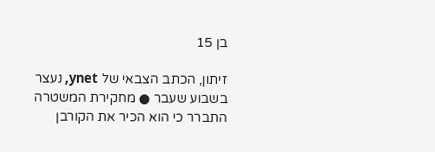בן 15

זיתון, הכתב הצבאי של ynet, נעצר בשבוע שעבר ● מחקירת המשטרה התברר כי הוא הכיר את הקורבן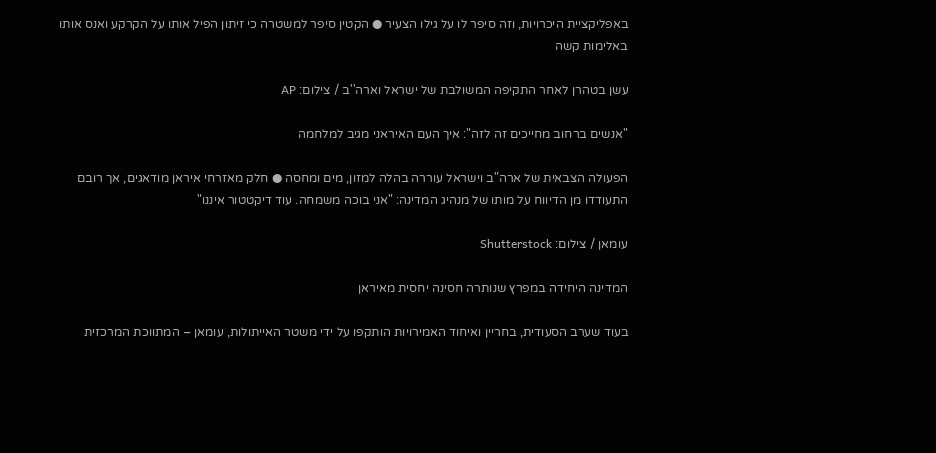באפליקציית היכרויות, וזה סיפר לו על גילו הצעיר ● הקטין סיפר למשטרה כי זיתון הפיל אותו על הקרקע ואנס אותו באלימות קשה

עשן בטהרן לאחר התקיפה המשולבת של ישראל וארה''ב / צילום: AP

"אנשים ברחוב מחייכים זה לזה": איך העם האיראני מגיב למלחמה

הפעולה הצבאית של ארה"ב וישראל עוררה בהלה למזון, מים ומחסה ● חלק מאזרחי איראן מודאגים, אך רובם התעודדו מן הדיווח על מותו של מנהיג המדינה: "אני בוכה משמחה. עוד דיקטטור איננו"

עומאן / צילום: Shutterstock

המדינה היחידה במפרץ שנותרה חסינה יחסית מאיראן

בעוד שערב הסעודית, בחריין ואיחוד האמירויות הותקפו על ידי משטר האייתולות, עומאן – המתווכת המרכזית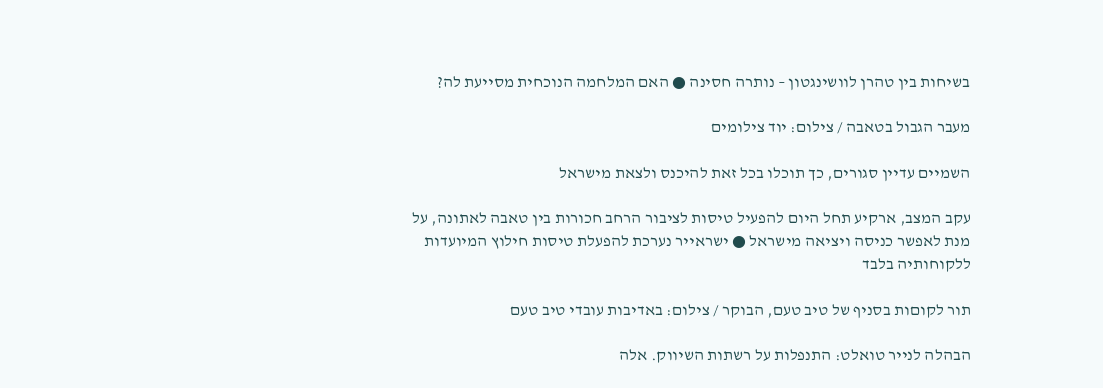בשיחות בין טהרן לוושינגטון – נותרה חסינה ● האם המלחמה הנוכחית מסייעת לה?

מעבר הגבול בטאבה / צילום: יוד צילומים

השמיים עדיין סגורים, כך תוכלו בכל זאת להיכנס ולצאת מישראל

עקב המצב, ארקיע תחל היום להפעיל טיסות לציבור הרחב חכורות בין טאבה לאתונה, על מנת לאפשר כניסה ויציאה מישראל ● ישראייר נערכת להפעלת טיסות חילוץ המיועדות ללקוחותיה בלבד

תור לקוםות בסניף של טיב טעם, הבוקר / צילום: באדיבות עובדי טיב טעם

הבהלה לנייר טואלט: התנפלות על רשתות השיווק. אלה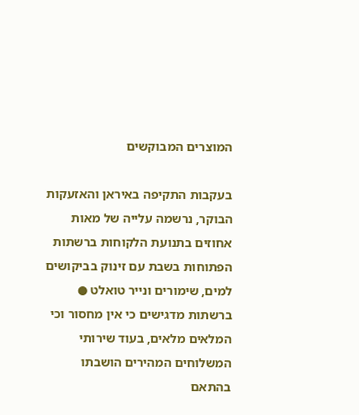המוצרים המבוקשים

בעקבות התקיפה באיראן והאזעקות הבוקר, נרשמה עלייה של מאות אחוזים בתנועת הלקוחות ברשתות הפתוחות בשבת עם זינוק בביקושים למים, שימורים ונייר טואלט ● ברשתות מדגישים כי אין מחסור וכי המלאים מלאים, בעוד שירותי המשלוחים המהירים הושבתו בהתאם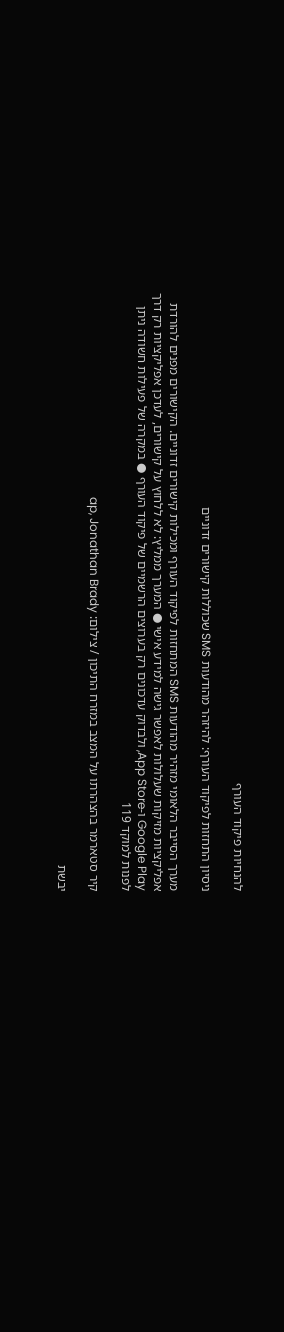להנחיות פיקוד העורף

ניסיון התחזות לפיקוד העורף: להיזהר מהודעות SMS שכוללות קישורים זדוניים

מערך הסייבר הלאומי מזהיר מהודעות SMS המתחזות לפיקוד העורף ומכילות קישורים זדוניים. הקישורים מפנים להורדת אפליקציות מזיקות שעלולות לאפשר גישה למידע אישי ● המערך ממליץ: לא ללחוץ על קישורים, לעדכן אפליקציות רק דרך Google Play ו-App Store, ולבדוק עדכונים רק בערוצים הרשמיים של פיקוד העורף ● במקרה של פעילות חשודה ניתן לפנות למוקד 119

קיר סטארמר בהצהרתו על המצב במזרח התיכון / צילום: ap, Jonathan Brady

יבשת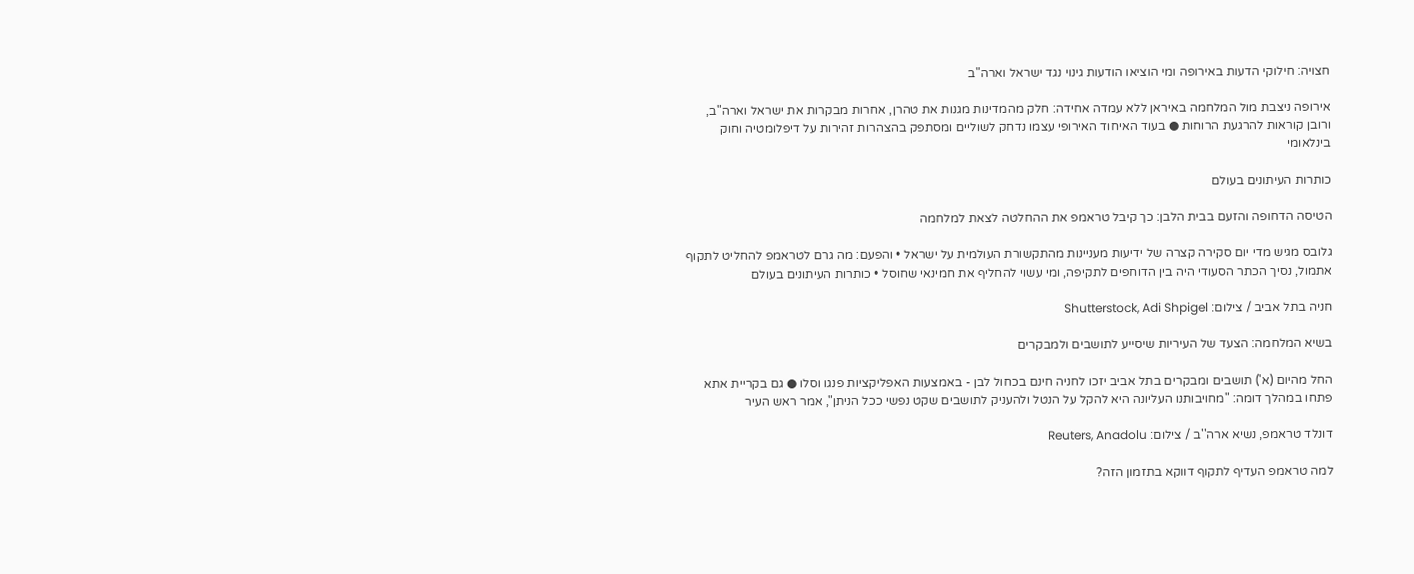חצויה: חילוקי הדעות באירופה ומי הוציאו הודעות גינוי נגד ישראל וארה"ב

אירופה ניצבת מול המלחמה באיראן ללא עמדה אחידה: חלק מהמדינות מגנות את טהרן, אחרות מבקרות את ישראל וארה"ב, ורובן קוראות להרגעת הרוחות ● בעוד האיחוד האירופי עצמו נדחק לשוליים ומסתפק בהצהרות זהירות על דיפלומטיה וחוק בינלאומי

כותרות העיתונים בעולם

הטיסה הדחופה והזעם בבית הלבן: כך קיבל טראמפ את ההחלטה לצאת למלחמה

גלובס מגיש מדי יום סקירה קצרה של ידיעות מעניינות מהתקשורת העולמית על ישראל • והפעם: מה גרם לטראמפ להחליט לתקוף אתמול, נסיך הכתר הסעודי היה בין הדוחפים לתקיפה, ומי עשוי להחליף את חמינאי שחוסל • כותרות העיתונים בעולם

חניה בתל אביב / צילום: Shutterstock, Adi Shpigel

בשיא המלחמה: הצעד של העיריות שיסייע לתושבים ולמבקרים

החל מהיום (א') תושבים ומבקרים בתל אביב יזכו לחניה חינם בכחול לבן - באמצעות האפליקציות פנגו וסלו ● גם בקריית אתא פתחו במהלך דומה: "מחויבותנו העליונה היא להקל על הנטל ולהעניק לתושבים שקט נפשי ככל הניתן", אמר ראש העיר

דונלד טראמפ, נשיא ארה''ב / צילום: Reuters, Anadolu

למה טראמפ העדיף לתקוף דווקא בתזמון הזה?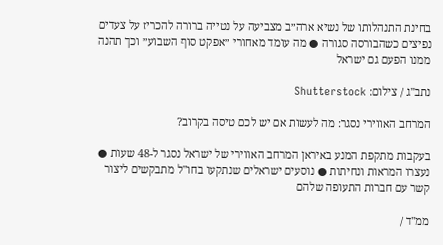בחינת התנהלותו של נשיא ארה״ב מצביעה על נטייה ברורה להכריז על צעדים נפיצים כשהבורסה סגורה ● מה עומד מאחורי ״אפקט סוף השבוע״ וכך תהנה ממנו הפעם גם ישראל

נתב''ג / צילום: Shutterstock

המרחב האווירי נסגר: מה לעשות אם יש לכם טיסה בקרוב?

בעקבות מתקפת המנע באיראן המרחב האווירי של ישראל נסגר ל-48 שעות ● נעצרו המראות ונחיתות ● נוסעים ישראלים שנתקעו בחו"ל מתבקשים ליצור קשר עם חברות התעופה שלהם

ממ''ד /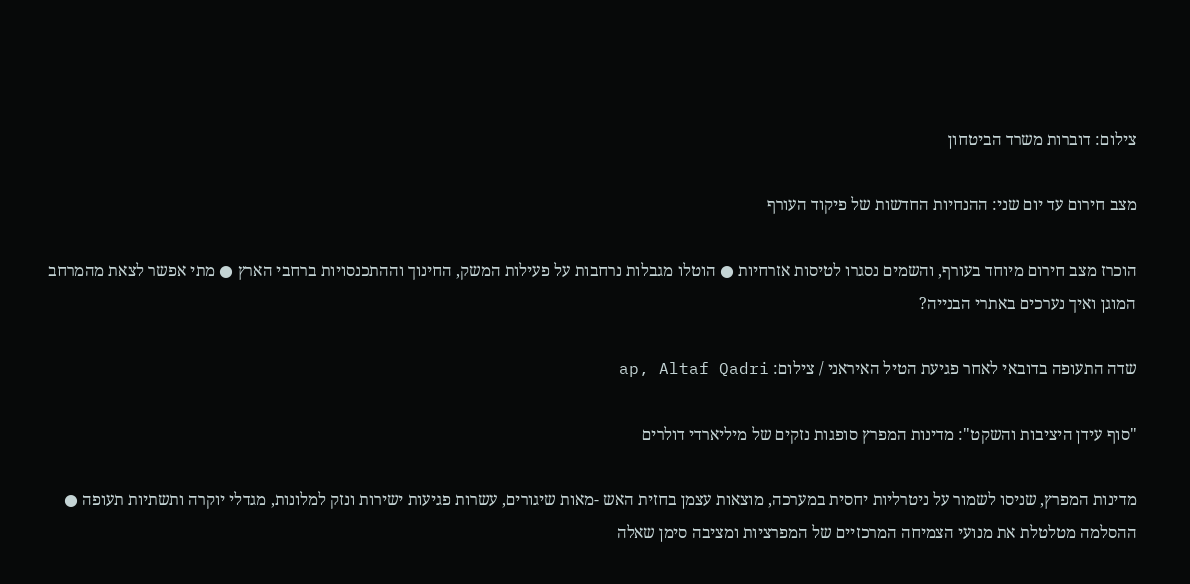צילום: דוברות משרד הביטחון

מצב חירום עד יום שני: ההנחיות החדשות של פיקוד העורף

הוכרז מצב חירום מיוחד בעורף, והשמים נסגרו לטיסות אזרחיות ● הוטלו מגבלות נרחבות על פעילות המשק, החינוך וההתכנסויות ברחבי הארץ ● מתי אפשר לצאת מהמרחב המוגן ואיך נערכים באתרי הבנייה?

שדה התעופה בדובאי לאחר פגיעת הטיל האיראני / צילום: ap, Altaf Qadri

"סוף עידן היציבות והשקט": מדינות המפרץ סופגות נזקים של מיליארדי דולרים

מדינות המפרץ, שניסו לשמור על ניטרליות יחסית במערכה, מוצאות עצמן בחזית האש -מאות שיגורים, עשרות פגיעות ישירות ונזק למלונות, מגדלי יוקרה ותשתיות תעופה ● ההסלמה מטלטלת את מנועי הצמיחה המרכזיים של המפרציות ומציבה סימן שאלה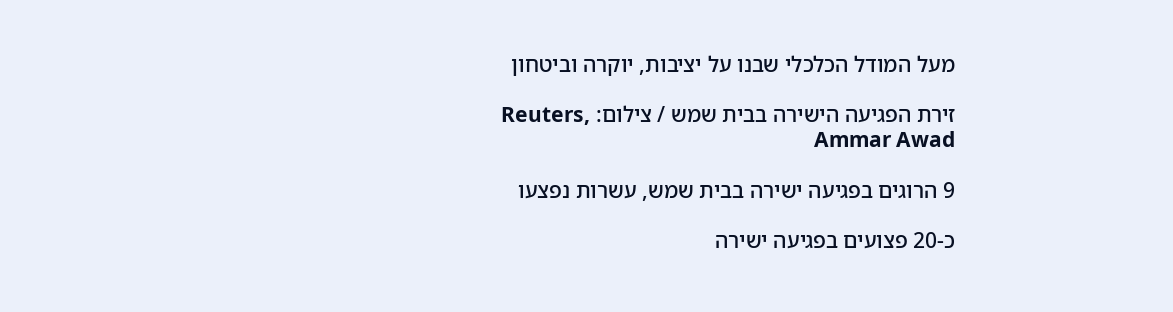מעל המודל הכלכלי שבנו על יציבות, יוקרה וביטחון

זירת הפגיעה הישירה בבית שמש / צילום: Reuters, Ammar Awad

9 הרוגים בפגיעה ישירה בבית שמש, עשרות נפצעו

כ-20 פצועים בפגיעה ישירה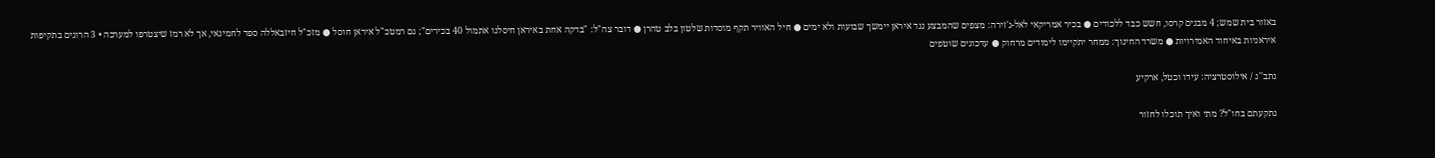באזור בית שמש; 4 מבנים קרסו, חשש כבד ללכודים ● בכיר אמריקאי לאל-ג'זירה: מצפים שהמבצע נגד איראן יימשך שבועות ולא ימים ● חיל האוויר תקף מוסדות שלטון בלב טהרן ● דובר צה"ל: "בדקה אחת באיראן חיסלנו אתמול 40 בכירים"; גם רמטכ"ל איראן חוסל ● מזכ"ל חיזבאללה ספד לחמינאי, אך לא רמז שיצטרפו למערכה • 3 הרוגים בתקיפות איראניות באיחוד האמירויות ● משרד החינוך: ממחר יתקיימו לימודים מרחוק ● עדכונים שוטפים

נתב''ג / אילוסטרציה: עידו וכטל, ארקיע

נתקעתם בחו"ל? מתי ואיך תוכלו לחזור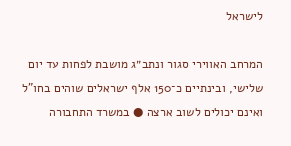לישראל

המרחב האווירי סגור ונתב״ג מושבת לפחות עד יום שלישי, ובינתיים כ־150 אלף ישראלים שוהים בחו"ל ואינם יכולים לשוב ארצה ● במשרד התחבורה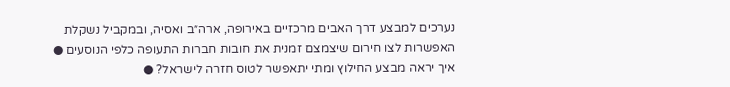נערכים למבצע דרך האבים מרכזיים באירופה, ארה״ב ואסיה, ובמקביל נשקלת האפשרות לצו חירום שיצמצם זמנית את חובות חברות התעופה כלפי הנוסעים ● איך יראה מבצע החילוץ ומתי יתאפשר לטוס חזרה לישראל? ●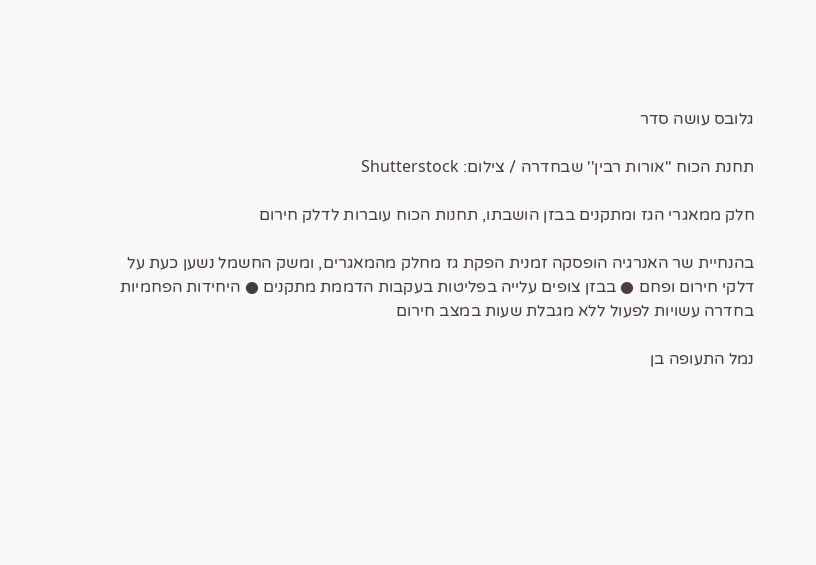גלובס עושה סדר

תחנת הכוח ''אורות רבין'' שבחדרה / צילום: Shutterstock

חלק ממאגרי הגז ומתקנים בבזן הושבתו, תחנות הכוח עוברות לדלק חירום

בהנחיית שר האנרגיה הופסקה זמנית הפקת גז מחלק מהמאגרים, ומשק החשמל נשען כעת על דלקי חירום ופחם ● בבזן צופים עלייה בפליטות בעקבות הדממת מתקנים ● היחידות הפחמיות בחדרה עשויות לפעול ללא מגבלת שעות במצב חירום

נמל התעופה בן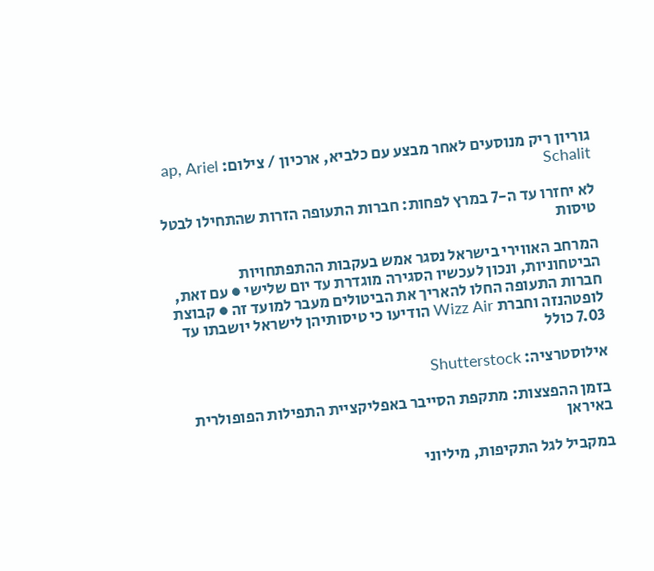גוריון ריק מנוסעים לאחר מבצע עם כלביא, ארכיון / צילום: ap, Ariel Schalit

לא יחזרו עד ה-7 במרץ לפחות: חברות התעופה הזרות שהתחילו לבטל טיסות

המרחב האווירי בישראל נסגר אמש בעקבות ההתפתחויות הביטחוניות, ונכון לעכשיו הסגירה מוגדרת עד יום שלישי ● עם זאת, חברות התעופה החלו להאריך את הביטולים מעבר למועד זה ● קבוצת לופטהנזה וחברת Wizz Air הודיעו כי טיסותיהן לישראל יושבתו עד 7.03 כולל

אילוסטרציה: Shutterstock

בזמן ההפצצות: מתקפת הסייבר באפליקציית התפילות הפופולרית באיראן

במקביל לגל התקיפות, מיליוני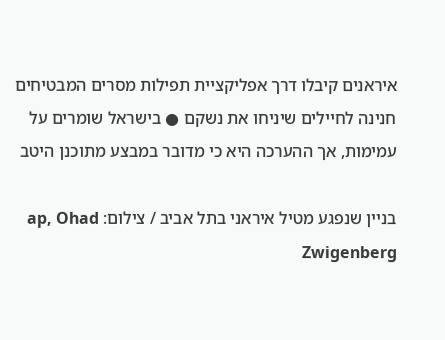איראנים קיבלו דרך אפליקציית תפילות מסרים המבטיחים חנינה לחיילים שיניחו את נשקם ● בישראל שומרים על עמימות, אך ההערכה היא כי מדובר במבצע מתוכנן היטב

בניין שנפגע מטיל איראני בתל אביב / צילום: ap, Ohad Zwigenberg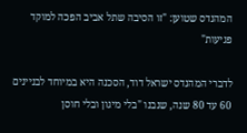המהנדס שטוען: "זו הסיבה שתל אביב הפכה למוקד פגיעות"

לדברי המהנדס ישראל דוד, הסכנה היא במיוחד לבניינים 60 עד 80 שנה, שנבנו "בלי מיגון ובלי חוסן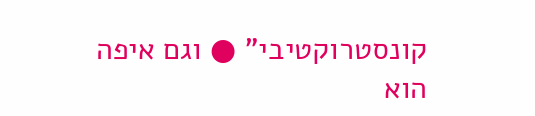קונסטרוקטיבי" ● וגם איפה הוא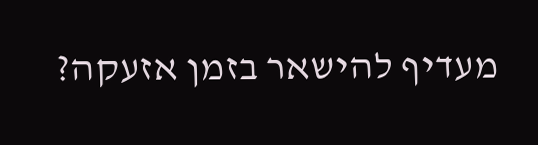מעדיף להישאר בזמן אזעקה?